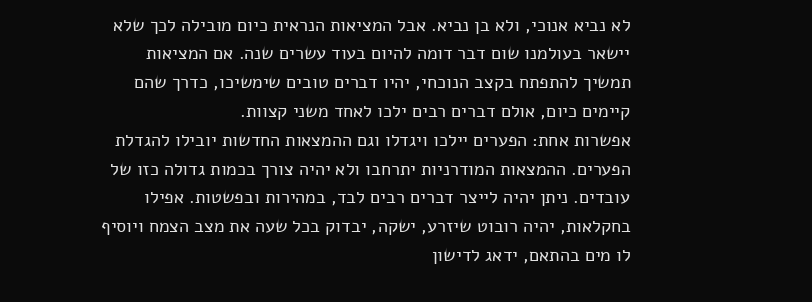לא נביא אנוכי, ולא בן נביא. אבל המציאות הנראית כיום מובילה לכך שלא יישאר בעולמנו שום דבר דומה להיום בעוד עשרים שנה. אם המציאות תמשיך להתפתח בקצב הנוכחי, יהיו דברים טובים שימשיכו, כדרך שהם קיימים כיום, אולם דברים רבים ילכו לאחד משני קצוות.
אפשרות אחת: הפערים יילכו ויגדלו וגם ההמצאות החדשות יובילו להגדלת הפערים. ההמצאות המודרניות יתרחבו ולא יהיה צורך בכמות גדולה כזו של עובדים. ניתן יהיה לייצר דברים רבים לבד, במהירות ובפשטות. אפילו בחקלאות, יהיה רובוט שיזרע, ישקה, יבדוק בכל שעה את מצב הצמח ויוסיף לו מים בהתאם, ידאג לדישון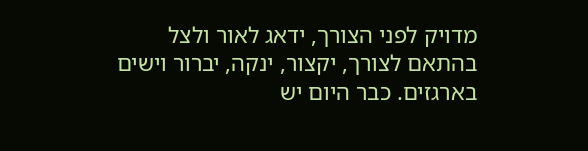מדויק לפני הצורך, ידאג לאור ולצל בהתאם לצורך, יקצור, ינקה, יברור וישים בארגזים. כבר היום יש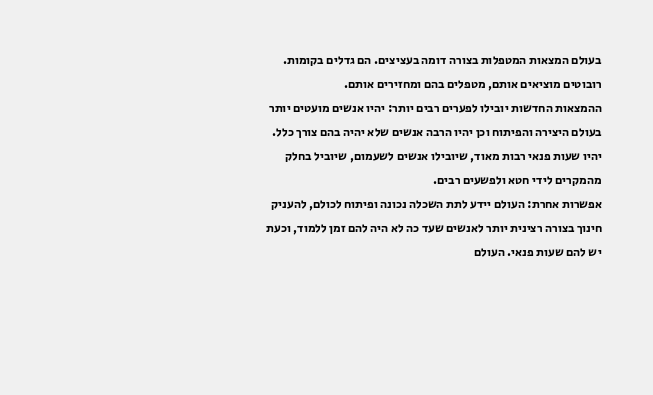בעולם המצאות המטפלות בצורה דומה בעציצים. הם גדלים בקומות. רובוטים מוציאים אותם, מטפלים בהם ומחזירים אותם.
ההמצאות החדשות יובילו לפערים רבים יותר: יהיו אנשים מועטים יותר בעולם היצירה והפיתוח וכן יהיו הרבה אנשים שלא יהיה בהם צורך כלל. יהיו שעות פנאי רבות מאוד, שיובילו אנשים לשעמום, שיוביל בחלק מהמקרים לידי חטא ולפשעים רבים.
אפשרות אחרת: העולם יידע לתת השכלה נכונה ופיתוח לכולם, להעניק חינוך בצורה רצינית יותר לאנשים שעד כה לא היה להם זמן ללמוד, וכעת יש להם שעות פנאי. העולם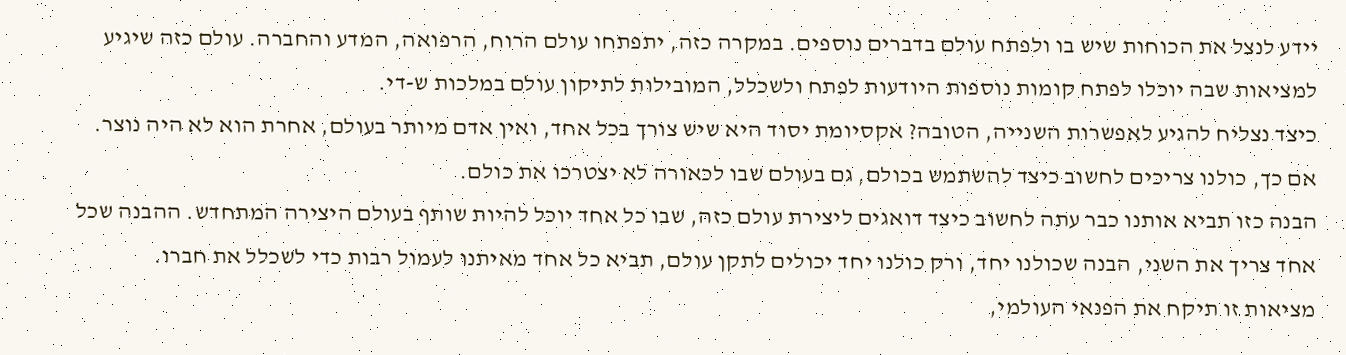יידע לנצל את הכוחות שיש בו ולפתח עולם בדברים נוספים. במקרה כזה, יתפתחו עולם הרוח, הרפואה, המדע והחברה. עולם כזה שיגיע למציאות שבה יוכלו לפתח קומות נוספות היודעות לפתח ולשכלל, המובילות לתיקון עולם במלכות ש-די.
כיצד נצליח להגיע לאפשרות השנייה, הטובה? אקסיומת יסוד היא שיש צורך בכל אחד, ואין אדם מיותר בעולם, אחרת הוא לא היה נוצר. אם כך, כולנו צריכים לחשוב כיצד להשתמש בכולם, גם בעולם שבו לכאורה לא יצטרכו את כולם.
הבנה כזו תביא אותנו כבר עתה לחשוב כיצד דואגים ליצירת עולם כזה, שבו כל אחד יוכל להיות שותף בעולם היצירה המתחדש. ההבנה שכל אחד צריך את השני, הבנה שכולנו יחד, ורק כולנו יחד יכולים לתקן עולם, תביא כל אחד מאיתנו לעמול רבות כדי לשכלל את חברו.
מציאות זו תיקח את הפנאי העולמי,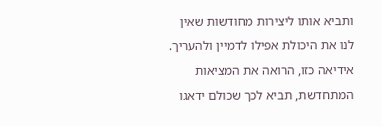ותביא אותו ליצירות מחודשות שאין לנו את היכולת אפילו לדמיין ולהעריך. אידיאה כזו, הרואה את המציאות המתחדשת, תביא לכך שכולם ידאגו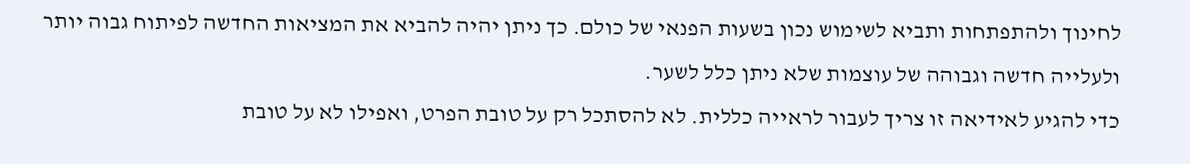לחינוך ולהתפתחות ותביא לשימוש נכון בשעות הפנאי של כולם. כך ניתן יהיה להביא את המציאות החדשה לפיתוח גבוה יותר ולעלייה חדשה וגבוהה של עוצמות שלא ניתן כלל לשער.
כדי להגיע לאידיאה זו צריך לעבור לראייה כללית. לא להסתכל רק על טובת הפרט, ואפילו לא על טובת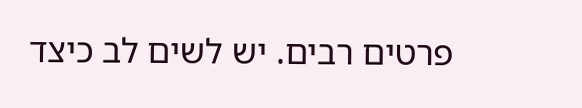פרטים רבים. יש לשים לב כיצד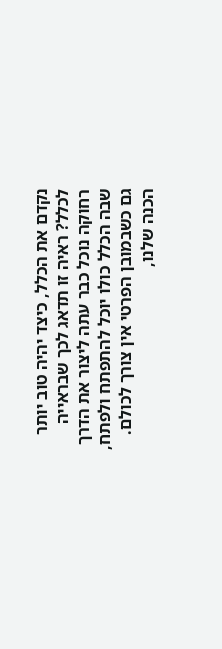נקדם את הכלל, כיצד יהיה טוב יותר לכלל? ראיה זו תדאג לכך שבראייה רחוקה נוכל כבר עתה ליצור את הדרך שבה הכלל כולו יוכל להתפתח ולפתח, גם כשבמובן הפרטי אין צורך לכולם. הכנה שלנו,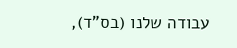עבודה שלנו (בס"ד),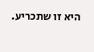היא זו שתכריע.